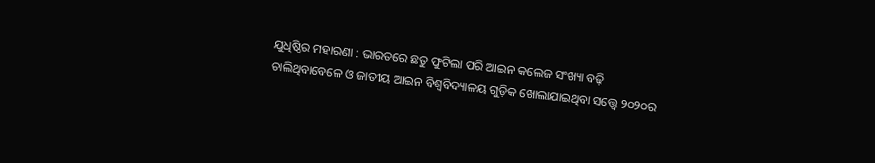ଯୁଧିଷ୍ଠିର ମହାରଣା : ଭାରତରେ ଛତୁ ଫୁଟିଲା ପରି ଆଇନ କଲେଜ ସଂଖ୍ୟା ବଢ଼ି ଚାଲିଥିବାବେଳେ ଓ ଜାତୀୟ ଆଇନ ବିଶ୍ୱବିଦ୍ୟାଳୟ ଗୁଡ଼ିକ ଖୋଲାଯାଇଥିବା ସତ୍ତ୍ୱେ ୨୦୨୦ର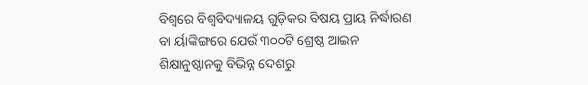ବିଶ୍ୱରେ ବିଶ୍ୱବିଦ୍ୟାଳୟ ଗୁଡ଼ିକର ବିଷୟ ପ୍ରାୟ ନିର୍ଦ୍ଧାରଣ ବା ର୍ୟାଙ୍କିଙ୍ଗରେ ଯେଉଁ ୩୦୦ଟି ଶ୍ରେଷ୍ଠ ଆଇନ ଶିକ୍ଷାନୁଷ୍ଠାନକୁ ବିଭିନ୍ନ ଦେଶରୁ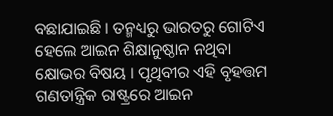ବଛାଯାଇଛି । ତନ୍ମଧ୍ୟରୁ ଭାରତରୁ ଗୋଟିଏ ହେଲେ ଆଇନ ଶିକ୍ଷାନୁଷ୍ଠାନ ନଥିବା କ୍ଷୋଭର ବିଷୟ । ପୃଥିବୀର ଏହି ବୃହତ୍ତମ ଗଣତାନ୍ତ୍ରିକ ରାଷ୍ଟ୍ରରେ ଆଇନ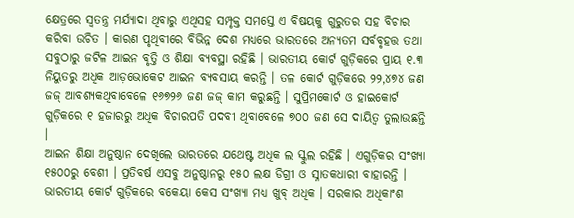କ୍ଷେତ୍ରରେ ସ୍ୱତନ୍ତ୍ର ମର୍ଯ୍ୟାଦା ଥିବାରୁ ଏଥିସହ ସମ୍ପୃକ୍ତ ସମସ୍ତେ ଏ ବିଷୟକୁ ଗୁରୁତର ସହ ବିଚାର କରିବା ଉଚିତ । କାରଣ ପୃଥିବୀରେ ବିଭିନ୍ନ ଦେଶ ମଧ୍ୟରେ ଭାରତରେ ଅନ୍ୟତମ ସର୍ବବୃହତ୍ତ ତଥା ସବୁଠାରୁ ଜଟିଳ ଆଇନ ବୃତ୍ତି ଓ ଶିକ୍ଷା ବ୍ୟବସ୍ଥା ରହିଛି । ଭାରତୀୟ କୋର୍ଟ ଗୁଡ଼ିକରେ ପ୍ରାୟ ୧.୩ ନିୟୁତରୁ ଅଧିକ ଆଡ଼ଭୋକେଟ ଆଇନ ବ୍ୟବସାୟ କରନ୍ତି । ତଳ କୋର୍ଟ ଗୁଡ଼ିକରେ ୨୨,୪୭୪ ଜଣ ଜଜ୍ ଆବଶ୍ୟକଥିବାବେଳେ ୧୬୭୨୬ ଜଣ ଜଜ୍ କାମ କରୁଛନ୍ତି । ସୁପ୍ରିମକୋର୍ଟ ଓ ହାଇକୋର୍ଟ ଗୁଡ଼ିକରେ ୧ ହଜାରରୁ ଅଧିକ ବିଚାରପତି ପଦବୀ ଥିବାବେଳେ ୭୦୦ ଜଣ ସେ ଦାୟିତ୍ୱ ତୁଲାଉଛନ୍ତି ।
ଆଇନ ଶିକ୍ଷା ଅନୁଷ୍ଠାନ ଦେଖିଲେ ଭାରତରେ ଯଥେଷ୍ଟ ଅଧିକ ଲ ସ୍କୁଲ ରହିଛି । ଏଗୁଡ଼ିକର ସଂଖ୍ୟା ୧୫୦୦ରୁ ବେଶୀ । ପ୍ରତିବର୍ଷ ଏସବୁ ଅନୁଷ୍ଠାନରୁ ୧୫୦ ଲକ୍ଷ ଡିଗ୍ରୀ ଓ ସ୍ନାତକଧାରୀ ବାହାରନ୍ତି । ଭାରତୀୟ କୋର୍ଟ ଗୁଡ଼ିକରେ ବକେୟା କେସ ସଂଖ୍ୟା ମଧ୍ୟ ଖୁବ୍ ଅଧିକ । ସରକାର ଅଧିକାଂଶ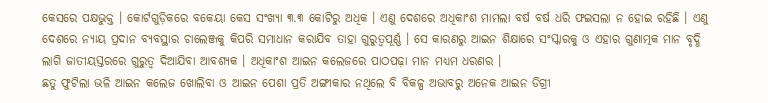କେସରେ ପକ୍ଷଭୁକ୍ତ । କୋର୍ଟଗୁଡ଼ିକରେ ବକେୟା କେସ ସଂଖ୍ୟା ୩.୩ କୋଟିରୁ ଅଧିକ । ଏଣୁ ଦେଶରେ ଅଧିକାଂଶ ମାମଲା ବର୍ଷ ବର୍ଷ ଧରି ଫଇସଲା ନ ହୋଇ ରହିଛି । ଏଣୁ ଦେଶରେ ନ୍ୟାୟ ପ୍ରଦାନ ବ୍ୟବସ୍ଥାର ଚାଲେଞ୍ଜକୁ କିପରି ସମାଧାନ କରାଯିବ ତାହା ଗୁରୁତ୍ୱପୂର୍ଣ୍ଣ । ସେ କାରଣରୁ ଆଇନ ଶିକ୍ଷାରେ ସଂସ୍କାରକୁ ଓ ଏହାର ଗୁଣାତ୍ମକ ମାନ ବୃଦ୍ଧି ଲାଗି ଜାତୀୟସ୍ତରରେ ଗୁରୁତ୍ୱ ଦିଆଯିବା ଆବଶ୍ୟକ । ଅଧିକାଂଶ ଆଇନ କଲେଜରେ ପାଠପଢ଼ା ମାନ ମଧ୍ୟମ ଧରଣର ।
ଛତୁ ଫୁଟିଲା ଭଳି ଆଇନ କଲେଜ ଖୋଲିବା ଓ ଆଇନ ପେଶା ପ୍ରତି ଅଙ୍ଗୀକାର ନଥିଲେ ବି ବିକଳ୍ପ ଅଭାବରୁ ଅନେକ ଆଇନ ଡିଗ୍ରୀ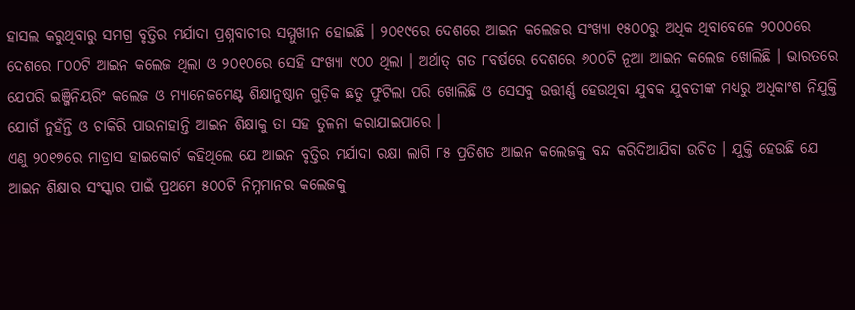ହାସଲ କରୁଥିବାରୁ ସମଗ୍ର ବୃତ୍ତିର ମର୍ଯାଦା ପ୍ରଶ୍ନବାଚୀର ସମ୍ମୁଖୀନ ହୋଇଛି । ୨୦୧୯ରେ ଦେଶରେ ଆଇନ କଲେଜର ସଂଖ୍ୟା ୧୫୦୦ରୁ ଅଧିକ ଥିବାବେଳେ ୨୦୦୦ରେ ଦେଶରେ ୮୦୦ଟି ଆଇନ କଲେଜ ଥିଲା ଓ ୨୦୧୦ରେ ସେହି ସଂଖ୍ୟା ୯୦୦ ଥିଲା । ଅର୍ଥାତ୍ ଗତ ୮ବର୍ଷରେ ଦେଶରେ ୬୦୦ଟି ନୂଆ ଆଇନ କଲେଜ ଖୋଲିଛି । ଭାରତରେ ଯେପରି ଇଞ୍ଜିନିୟରିଂ କଲେଜ ଓ ମ୍ୟାନେଜମେଣ୍ଟ ଶିକ୍ଷାନୁଷ୍ଠାନ ଗୁଡ଼ିକ ଛତୁ ଫୁଟିଲା ପରି ଖୋଲିଛି ଓ ସେସବୁ ଉତ୍ତୀର୍ଣ୍ଣ ହେଉଥିବା ଯୁବକ ଯୁବତୀଙ୍କ ମଧ୍ୟରୁ ଅଧିକାଂଶ ନିଯୁକ୍ତି ଯୋଗଁ ନୁହଁନ୍ତି ଓ ଚାକିରି ପାଉନାହାନ୍ତି ଆଇନ ଶିକ୍ଷାକୁ ତା ସହ ତୁଳନା କରାଯାଇପାରେ ।
ଏଣୁ ୨୦୧୭ରେ ମାଡ୍ରାସ ହାଇକୋର୍ଟ କହିଥିଲେ ଯେ ଆଇନ ବୃତ୍ତିର ମର୍ଯାଦା ରକ୍ଷା ଲାଗି ୮୫ ପ୍ରତିଶତ ଆଇନ କଲେଜକୁ ବନ୍ଦ କରିଦିଆଯିବା ଉଚିତ । ଯୁକ୍ତି ହେଉଛି ଯେ ଆଇନ ଶିକ୍ଷାର ସଂସ୍କାର ପାଇଁ ପ୍ରଥମେ ୫୦୦ଟି ନିମ୍ନମାନର କଲେଜକୁ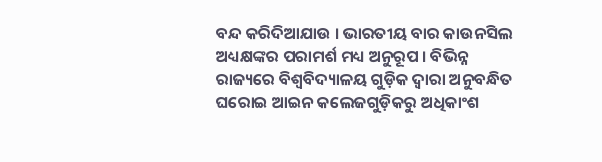ବନ୍ଦ କରିଦିଆଯାଉ । ଭାରତୀୟ ବାର କାଉନସିଲ ଅଧ୍ୟକ୍ଷଙ୍କର ପରାମର୍ଶ ମଧ୍ୟ ଅନୁରୂପ । ବିଭିନ୍ନ ରାଜ୍ୟରେ ବିଶ୍ୱବିଦ୍ୟାଳୟ ଗୁଡ଼ିକ ଦ୍ୱାରା ଅନୁବନ୍ଧିତ ଘରୋଇ ଆଇନ କଲେଜଗୁଡ଼ିକରୁ ଅଧିକାଂଶ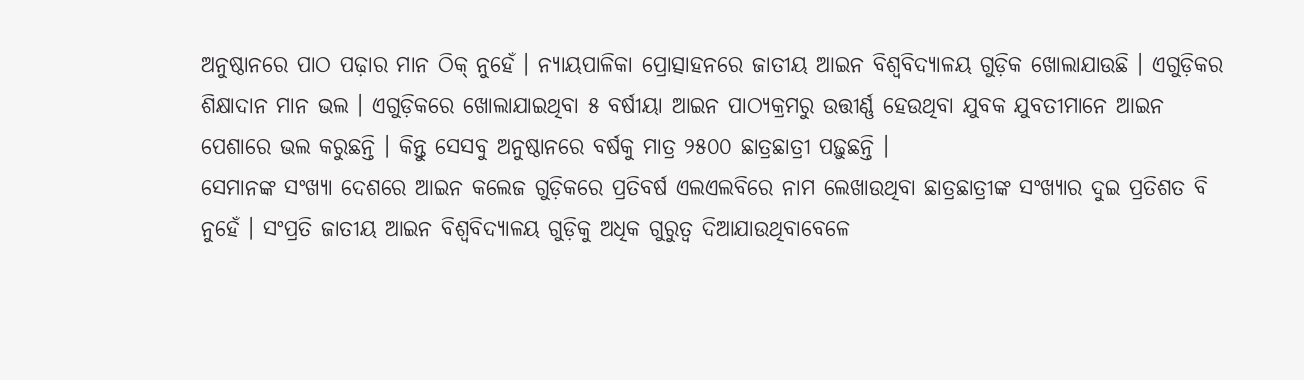ଅନୁଷ୍ଠାନରେ ପାଠ ପଢ଼ାର ମାନ ଠିକ୍ ନୁହେଁ । ନ୍ୟାୟପାଳିକା ପ୍ରୋତ୍ସାହନରେ ଜାତୀୟ ଆଇନ ବିଶ୍ୱବିଦ୍ୟାଳୟ ଗୁଡ଼ିକ ଖୋଲାଯାଉଛି । ଏଗୁଡ଼ିକର ଶିକ୍ଷାଦାନ ମାନ ଭଲ । ଏଗୁଡ଼ିକରେ ଖୋଲାଯାଇଥିବା ୫ ବର୍ଷୀୟା ଆଇନ ପାଠ୍ୟକ୍ରମରୁ ଉତ୍ତୀର୍ଣ୍ଣ ହେଉଥିବା ଯୁବକ ଯୁବତୀମାନେ ଆଇନ ପେଶାରେ ଭଲ କରୁଛନ୍ତି । କିନ୍ତୁ ସେସବୁ ଅନୁଷ୍ଠାନରେ ବର୍ଷକୁ ମାତ୍ର ୨୫୦୦ ଛାତ୍ରଛାତ୍ରୀ ପଢ଼ୁଛନ୍ତି ।
ସେମାନଙ୍କ ସଂଖ୍ୟା ଦେଶରେ ଆଇନ କଲେଜ ଗୁଡ଼ିକରେ ପ୍ରତିବର୍ଷ ଏଲଏଲବିରେ ନାମ ଲେଖାଉଥିବା ଛାତ୍ରଛାତ୍ରୀଙ୍କ ସଂଖ୍ୟାର ଦୁଇ ପ୍ରତିଶତ ବି ନୁହେଁ । ସଂପ୍ରତି ଜାତୀୟ ଆଇନ ବିଶ୍ୱବିଦ୍ୟାଳୟ ଗୁଡ଼ିକୁ ଅଧିକ ଗୁରୁତ୍ୱ ଦିଆଯାଉଥିବାବେଳେ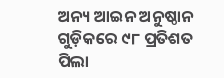ଅନ୍ୟ ଆଇନ ଅନୁଷ୍ଠାନ ଗୁଡ଼ିକରେ ୯୮ ପ୍ରତିଶତ ପିଲା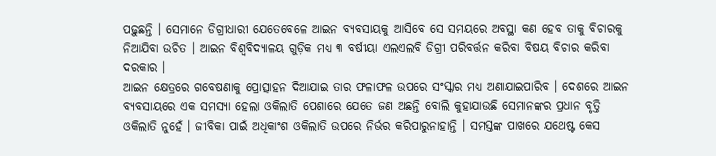ପଢ଼ୁଛନ୍ତି । ସେମାନେ ଡିଗ୍ରୀଧାରୀ ଯେତେବେଳେ ଆଇନ ବ୍ୟବସାୟକୁ ଆସିବେ ସେ ସମୟରେ ଅବସ୍ଥା କଣ ହେବ ତାକୁ ବିଚାରକୁ ନିଆଯିବା ଉଚିତ । ଆଇନ ବିଶ୍ୱବିଦ୍ୟାଳୟ ଗୁଡ଼ିକ ମଧ୍ୟ ୩ ବର୍ଷୀୟା ଏଲଏଲବି ଡିଗ୍ରୀ ପରିବର୍ତ୍ତନ କରିବା ବିଷୟ ବିଚାର କରିବା ଦରକାର ।
ଆଇନ କ୍ଷେତ୍ରରେ ଗବେଷଣାକୁ ପ୍ରୋତ୍ସାହନ ଦିଆଯାଇ ତାର ଫଳାଫଳ ଉପରେ ସଂସ୍କାର ମଧ୍ୟ ଅଣାଯାଇପାରିବ । ଦେଶରେ ଆଇନ ବ୍ୟବସାୟରେ ଏକ ସମସ୍ୟା ହେଲା ଓକିଲାତି ପେଶାରେ ଯେତେ ଜଣ ଅଛନ୍ତି ବୋଲି କୁହାଯାଉଛି ସେମାନଙ୍କର ପ୍ରଧାନ ବୃତ୍ତି ଓକିଲାତି ନୁହେଁ । ଜୀବିକା ପାଇଁ ଅଧିକାଂଶ ଓକିଲାତି ଉପରେ ନିର୍ଭର କରିପାରୁନାହାନ୍ତି । ସମସ୍ତଙ୍କ ପାଖରେ ଯଥେଷ୍ଟ କେସ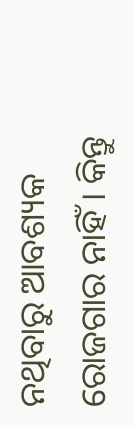ନଥିବାରୁ ଆବଶ୍ୟକ ରୋଜଗାର ନାହିଁ । କିନ୍ତୁ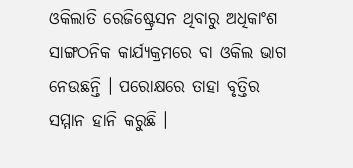ଓକିଲାତି ରେଜିଷ୍ଟ୍ରେସନ ଥିବାରୁ ଅଧିକାଂଶ ସାଙ୍ଗଠନିକ କାର୍ଯ୍ୟକ୍ରମରେ ବା ଓକିଲ ଭାଗ ନେଉଛନ୍ତି । ପରୋକ୍ଷରେ ତାହା ବୃତ୍ତିର ସମ୍ମାନ ହାନି କରୁଛି ।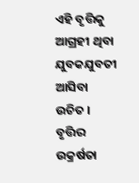ଏହି ବୃତ୍ତିକୁ ଆଗ୍ରହୀ ଥିବା ଯୁବକଯୁବତୀ ଆସିବା ଉଚିତ । ବୃତ୍ତିର ଉକ୍ରର୍ଷତା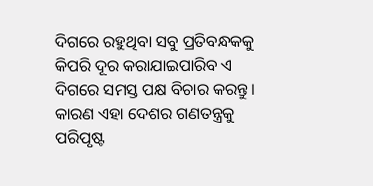ଦିଗରେ ରହୁଥିବା ସବୁ ପ୍ରତିବନ୍ଧକକୁ କିପରି ଦୂର କରାଯାଇପାରିବ ଏ ଦିଗରେ ସମସ୍ତ ପକ୍ଷ ବିଚାର କରନ୍ତୁ । କାରଣ ଏହା ଦେଶର ଗଣତନ୍ତ୍ରକୁ ପରିପୃଷ୍ଟ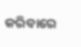କରିବାରେ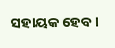ସହାୟକ ହେବ ।